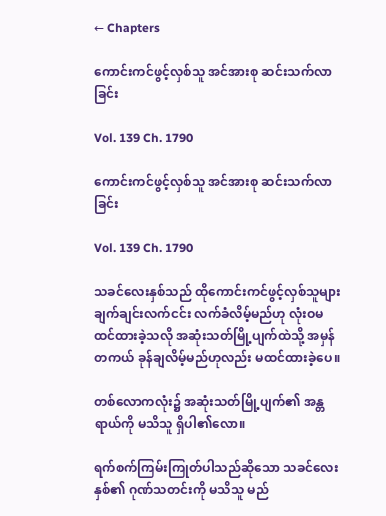← Chapters

ကောင်းကင်ဖွင့်လှစ်သူ အင်အားစု ဆင်းသက်လာခြင်း

Vol. 139 Ch. 1790

ကောင်းကင်ဖွင့်လှစ်သူ အင်အားစု ဆင်းသက်လာခြင်း

Vol. 139 Ch. 1790

သခင်လေးနှစ်သည် ထိုကောင်းကင်ဖွင့်လှစ်သူများ ချက်ချင်းလက်ငင်း လက်ခံလိမ့်မည်ဟု လုံးဝမထင်ထားခဲ့သလို အဆုံးသတ်မြို့ပျက်ထဲသို့ အမှန်တကယ် ခုန်ချလိမ့်မည်ဟုလည်း မထင်ထားခဲ့ပေ။

တစ်လောကလုံး၌ အဆုံးသတ်မြို့ပျက်၏ အန္တရာယ်ကို မသိသူ ရှိပါ၏လော။

ရက်စက်ကြမ်းကြုတ်ပါသည်ဆိုသော သခင်လေးနှစ်၏ ဂုဏ်သတင်းကို မသိသူ မည်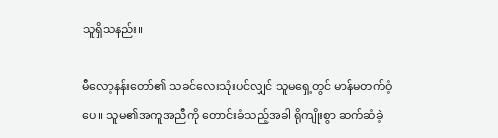သူရှိသနည်း။

မီလော့နန်းတော်၏ သခင်လေးသုံးပင်လျှင် သူမရှေ့တွင် မာန်မတက်ဝံ့ပေ။ သူမ၏အကူအညီကို တောင်းခံသည့်အခါ ရိုကျိုးစွာ ဆက်ဆံခဲ့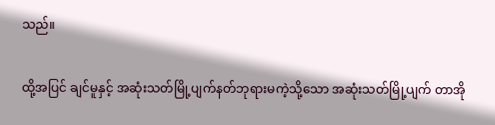သည်။

ထို့အပြင် ချင်မူနှင့် အဆုံးသတ်မြို့ပျက်နတ်ဘုရားမကဲ့သို့သော အဆုံးသတ်မြို့ပျက် တာအို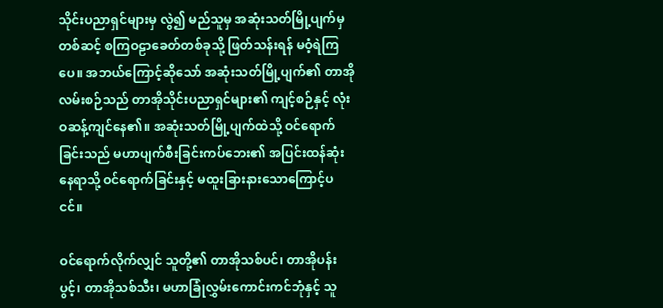သိုင်းပညာရှင်များမှ လွဲ၍ မည်သူမှ အဆုံးသတ်မြို့ပျက်မှတစ်ဆင့် စကြဝဠာခေတ်တစ်ခုသို့ ဖြတ်သန်းရန် မဝံ့ရဲကြပေ။ အဘယ်ကြောင့်ဆိုသော် အဆုံးသတ်မြို့ပျက်၏ တာအိုလမ်းစဉ်သည် တာအိုသိုင်းပညာရှင်များ၏ ကျင့်စဉ်နှင့် လုံးဝဆန့်ကျင်နေ၏။ အဆုံးသတ်မြို့ပျက်ထဲသို့ ဝင်ရောက်ခြင်းသည် မဟာပျက်စီးခြင်းကပ်ဘေး၏ အပြင်းထန်ဆုံးနေရာသို့ ဝင်ရောက်ခြင်းနှင့် မထူးခြားနားသောကြောင့်ပငင်။

ဝင်ရောက်လိုက်လျှင် သူတို့၏ တာအိုသစ်ပင်၊ တာအိုပန်းပွင့်၊ တာအိုသစ်သီး၊ မဟာခြုံလွှမ်းကောင်းကင်ဘုံနှင့် သူ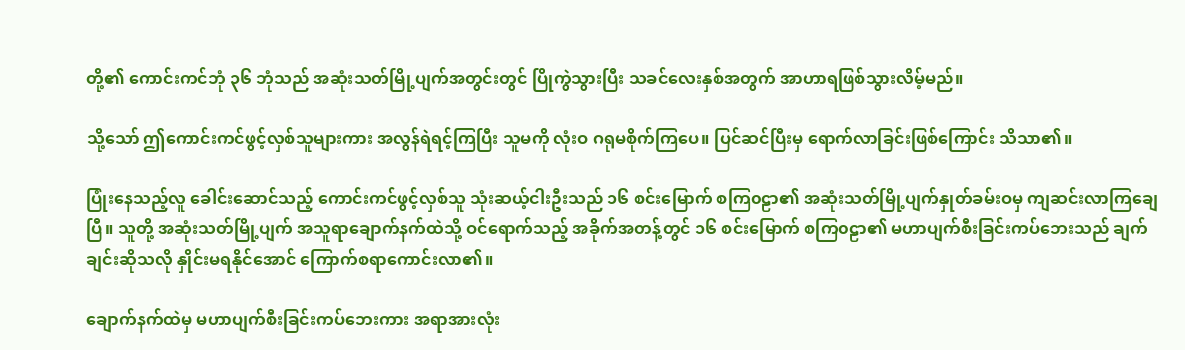တို့၏ ကောင်းကင်ဘုံ ၃၆ ဘုံသည် အဆုံးသတ်မြို့ပျက်အတွင်းတွင် ပြိုကွဲသွားပြီး သခင်လေးနှစ်အတွက် အာဟာရဖြစ်သွားလိမ့်မည်။

သို့သော် ဤကောင်းကင်ဖွင့်လှစ်သူများကား အလွန်ရဲရင့်ကြပြီး သူမကို လုံးဝ ဂရုမစိုက်ကြပေ။ ပြင်ဆင်ပြီးမှ ရောက်လာခြင်းဖြစ်ကြောင်း သိသာ၏။

ပြုံးနေသည့်လူ ခေါင်းဆောင်သည့် ကောင်းကင်ဖွင့်လှစ်သူ သုံးဆယ့်ငါးဦးသည် ၁၆ စင်းမြောက် စကြ၀ဠာ၏ အဆုံးသတ်မြို့ပျက်နှုတ်ခမ်းဝမှ ကျဆင်းလာကြချေပြီ။ သူတို့ အဆုံးသတ်မြို့ပျက် အသူရာချောက်နက်ထဲသို့ ဝင်ရောက်သည့် အခိုက်အတန့်တွင် ၁၆ စင်းမြောက် စကြ၀ဠာ၏ မဟာပျက်စီးခြင်းကပ်ဘေးသည် ချက်ချင်းဆိုသလို နှိုင်းမရနိုင်အောင် ကြောက်စရာကောင်းလာ၏။

ချောက်နက်ထဲမှ မဟာပျက်စီးခြင်းကပ်ဘေးကား အရာအားလုံး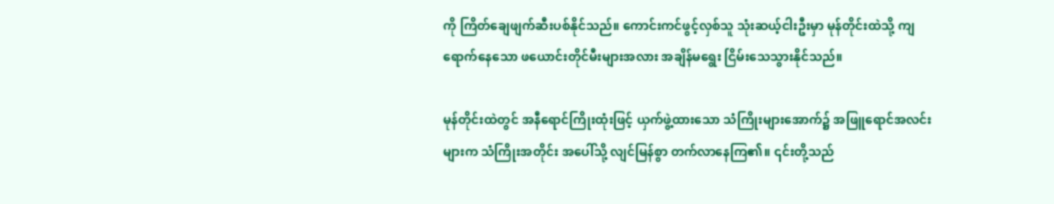ကို ကြိတ်ချေဖျက်ဆီးပစ်နိုင်သည်။ ကောင်းကင်ဖွင့်လှစ်သူ သုံးဆယ့်ငါးဦးမှာ မုန်တိုင်းထဲသို့ ကျရောက်နေသော ဖယောင်းတိုင်မီးများအလား အချိန်မ‌ရွေး ငြိမ်းသေသွားနိုင်သည်။

မုန်တိုင်းထဲတွင် အနီရောင်ကြိုးထုံးဖြင့် ယှက်ဖွဲ့ထားသော သံကြိုးများအောက်၌ အဖြူရောင်အလင်းများက သံကြိုးအတိုင်း အပေါ်သို့ လျင်မြန်စွာ တက်လာနေကြ၏။ ၎င်းတို့သည်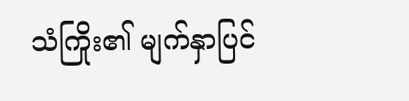သံကြိုး၏ မျက်နှာပြင်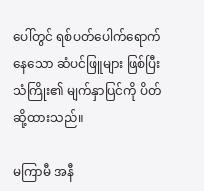ပေါ်တွင် ရစ်ပတ်ပေါက်ရောက်နေသော ဆံပင်ဖြူများ ဖြစ်ပြီး သံကြိုး၏ မျက်နှာပြင်ကို ပိတ်ဆို့ထားသည်။

မကြာမီ အနီ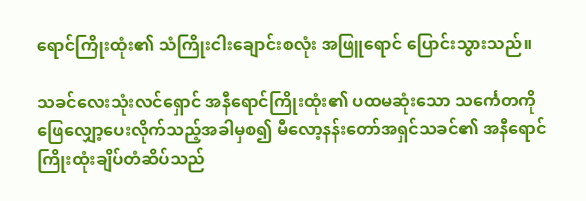ရောင်ကြိုးထုံး၏ သံကြိုးငါးချောင်းစလုံး အဖြူရောင် ပြောင်းသွားသည်။

သခင်လေးသုံးလင်ရှောင် အနီရောင်ကြိုးထုံး၏ ပထမဆုံးသော သင်္ကေတကို ဖြေလျှော့ပေးလိုက်သည့်အခါမှစ၍ မီလော့နန်းတော်အရှင်သခင်၏ အနီရောင်ကြိုးထုံးချိပ်တံဆိပ်သည်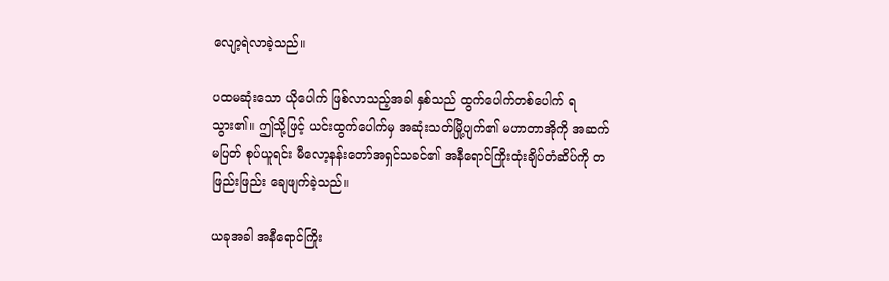လျော့ရဲလာခဲ့သည်။

ပထမဆုံးသော ယိုပေါက် ဖြစ်လာသည့်အခါ နှစ်သည် ထွက်ပေါက်တစ်ပေါက် ရသွား၏။ ဤသို့ဖြင့် ယင်းထွက်ပေါက်မှ အဆုံးသတ်မြို့ပျက်၏ မဟာတာအိုကို အဆက်မပြတ် စုပ်ယူရင်း မီလော့နန်းတော်အရှင်သခင်၏ အနီရောင်ကြိုးထုံးချိပ်တံဆိပ်ကို တဖြည်းဖြည်း ချေဖျက်ခဲ့သည်။

ယခုအခါ အနီရောင်ကြိုး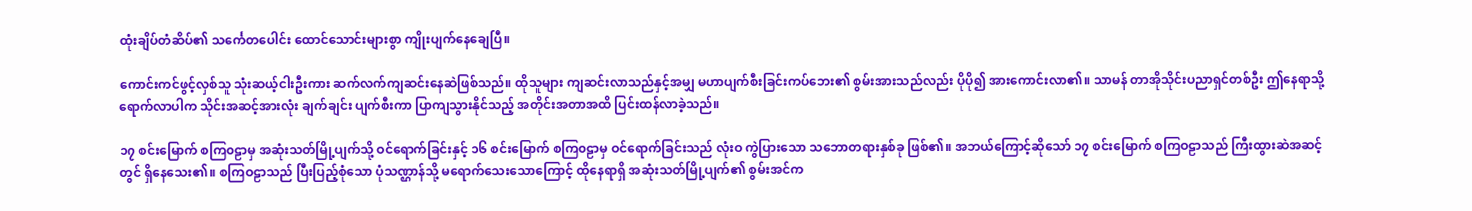ထုံးချိပ်တံဆိပ်၏ သင်္ကေတပေါင်း ထောင်သောင်းများစွာ ကျိုးပျက်နေချေပြီ။

ကောင်းကင်ဖွင့်လှစ်သူ သုံးဆယ့်ငါးဦးကား ဆက်လက်ကျဆင်းနေဆဲဖြစ်သည်။ ထိုသူများ ကျဆင်းလာသည်နှင့်အမျှ မဟာပျက်စီးခြင်းကပ်ဘေး၏ စွမ်းအားသည်လည်း ပိုပို၍ အားကောင်းလာ၏။ သာမန် တာအိုသိုင်းပညာရှင်တစ်ဦး ဤနေရာသို့ ရောက်လာပါက သိုင်းအဆင့်အားလုံး ချက်ချင်း ပျက်စီးကာ ပြာကျသွားနိုင်သည့် အတိုင်းအတာအထိ ပြင်းထန်လာခဲ့သည်။

၁၇ စင်းမြောက် စကြ၀ဠာမှ အဆုံးသတ်မြို့ပျက်သို့ ဝင်ရောက်ခြင်းနှင့် ၁၆ စင်းမြောက် စကြ၀ဠာမှ ဝင်ရောက်ခြင်းသည် လုံးဝ ကွဲပြားသော သဘောတရားနှစ်ခု ဖြစ်၏။ အဘယ်ကြောင့်ဆိုသော် ၁၇ စင်းမြောက် စကြဝဠာသည် ကြီးထွားဆဲအဆင့်တွင် ရှိနေသေး၏။ စကြဝဠာသည် ပြီးပြည့်စုံသော ပုံသဏ္ဌာန်သို့ မရောက်သေးသောကြောင့် ထိုနေရာရှိ အဆုံးသတ်မြို့ပျက်၏ စွမ်းအင်က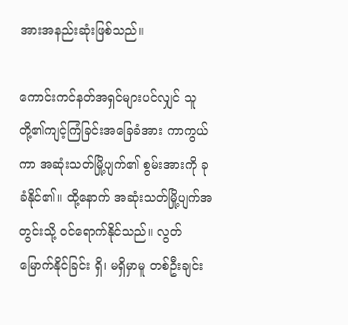အားအနည်းဆုံးဖြစ်သည်။

ကောင်းကင်နတ်အရှင်များပင်လျှင် သူတို့၏ကျင့်ကြံခြင်းအခြေခံအား ကာကွယ်ကာ အဆုံးသတ်မြို့ပျက်၏ စွမ်းအားကို ခုခံနိုင်၏။ ထို့‌နောက် အဆုံးသတ်မြို့ပျက်အတွင်းသို့ ဝင်ရောက်နိုင်သည်။ လွတ်မြောက်နိုင်ခြင်း ရှိ၊ မရှိမှာမူ တစ်ဦးချင်း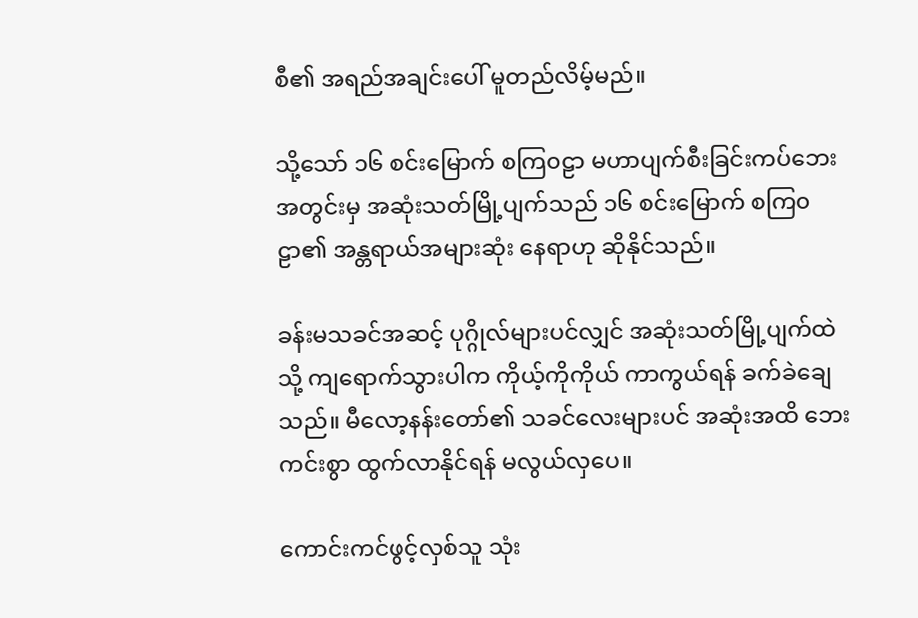စီ၏ အရည်အချင်းပေါ် မူတည်လိမ့်မည်။

သို့သော် ၁၆ စင်းမြောက် စကြ၀ဠာ မဟာပျက်စီးခြင်းကပ်ဘေးအတွင်းမှ အဆုံးသတ်မြို့ပျက်သည် ၁၆ စင်းမြောက် စကြ၀ဠာ၏ အန္တရာယ်အများဆုံး နေရာဟု ဆိုနိုင်သည်။

ခန်းမသခင်အဆင့် ပုဂ္ဂိုလ်များပင်လျှင် အဆုံးသတ်မြို့ပျက်ထဲသို့ ကျရောက်သွားပါက ကိုယ့်ကိုကိုယ် ကာကွယ်ရန် ခက်ခဲချေသည်။ မီလော့နန်းတော်၏ သခင်လေးများပင် အဆုံးအထိ ဘေးကင်းစွာ ထွက်လာနိုင်ရန် မလွယ်လှပေ။

ကောင်းကင်ဖွင့်လှစ်သူ သုံး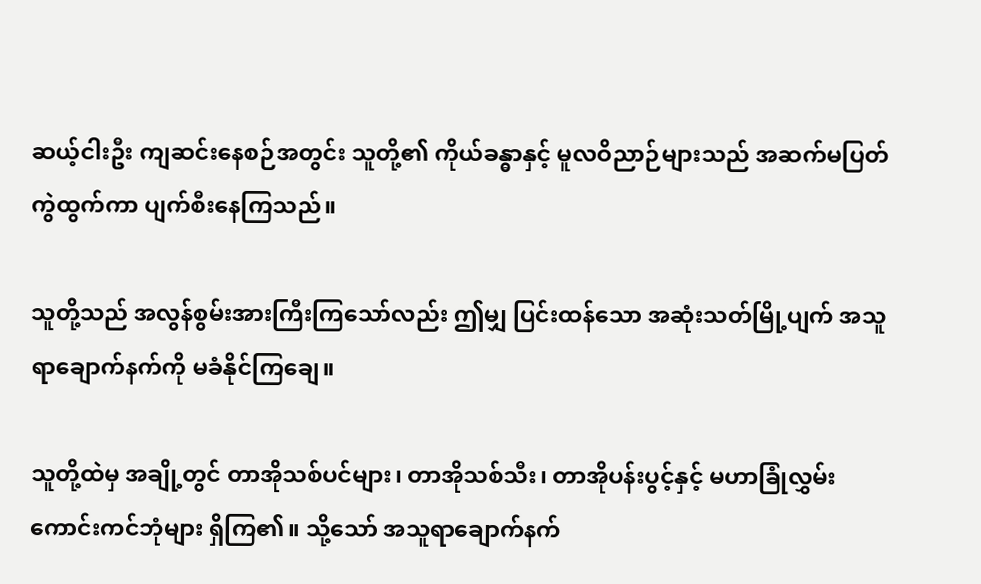ဆယ့်ငါးဦး ကျဆင်းနေစဉ်အတွင်း သူတို့၏ ကိုယ်ခန္ဓာနှင့် မူလဝိညာဉ်များသည် အဆက်မပြတ် ကွဲထွက်ကာ ပျက်စီးနေကြသည်။

သူတို့သည် အလွန်စွမ်းအားကြီးကြသော်လည်း ဤမျှ ပြင်းထန်သော အဆုံးသတ်မြို့ပျက် အသူရာချောက်နက်ကို မခံနိုင်ကြချေ။

သူတို့ထဲမှ အချို့တွင် တာအိုသစ်ပင်များ၊ တာအိုသစ်သီး၊ တာအိုပန်းပွင့်နှင့် မဟာခြုံလွှမ်းကောင်းကင်ဘုံများ ရှိကြ၏။ သို့သော် အသူရာချောက်နက်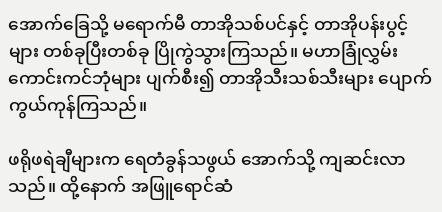အောက်ခြေသို့ မရောက်မီ တာအိုသစ်ပင်နှင့် တာအိုပန်းပွင့်များ တစ်ခုပြီးတစ်ခု ပြိုကွဲသွားကြသည်။ မဟာခြုံလွှမ်းကောင်းကင်ဘုံများ ပျက်စီး၍ တာအိုသီးသစ်သီးများ ပျောက်ကွယ်ကုန်ကြသည်။

ဖရိုဖရဲချီများက ရေတံခွန်သဖွယ် အောက်သို့ ကျဆင်းလာသည်။ ထို့နောက် အဖြူရောင်ဆံ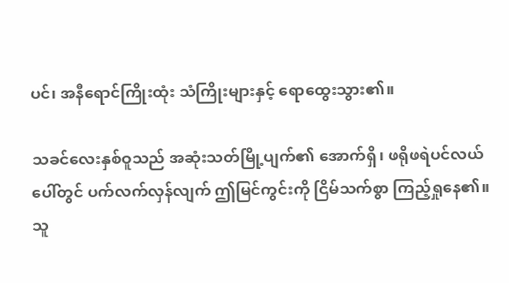ပင်၊ အနီရောင်ကြိုးထုံး သံကြိုးများနှင့် ‌ရောထွေးသွား၏။

သခင်လေးနှစ်ဝူသည် အဆုံးသတ်မြို့ပျက်၏ အောက်ရှိ၊ ဖရိုဖရဲပင်လယ်ပေါ်တွင် ပက်လက်လှန်လျက် ဤမြင်ကွင်းကို ငြိမ်သက်စွာ ကြည့်ရှုနေ၏။ သူ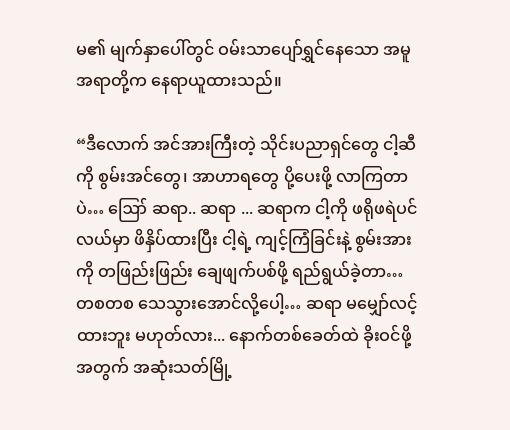မ၏ မျက်နှာပေါ်တွင် ဝမ်းသာပျော်ရွှင်နေသော အမူအရာတို့က နေရာယူထားသည်။

“ဒီလောက် အင်အားကြီးတဲ့ သိုင်းပညာရှင်တွေ ငါ့ဆီကို စွမ်းအင်တွေ၊ အာဟာရတွေ ပို့ပေးဖို့ လာကြတာပဲ… ဪ ဆရာ.. ဆရာ ... ဆရာက ငါ့ကို ဖရိုဖရဲပင်လယ်မှာ ဖိနှိပ်ထားပြီး ငါ့ရဲ့ ကျင့်ကြံခြင်းနဲ့ စွမ်းအားကို တဖြည်းဖြည်း ချေဖျက်ပစ်ဖို့ ရည်ရွယ်ခဲ့တာ… တစတစ သေသွား‌အောင်လို့ပေါ့… ဆရာ မမျှော်လင့်ထားဘူး မဟုတ်လား... နောက်တစ်ခေတ်ထဲ ခိုးဝင်ဖို့အတွက် အဆုံးသတ်မြို့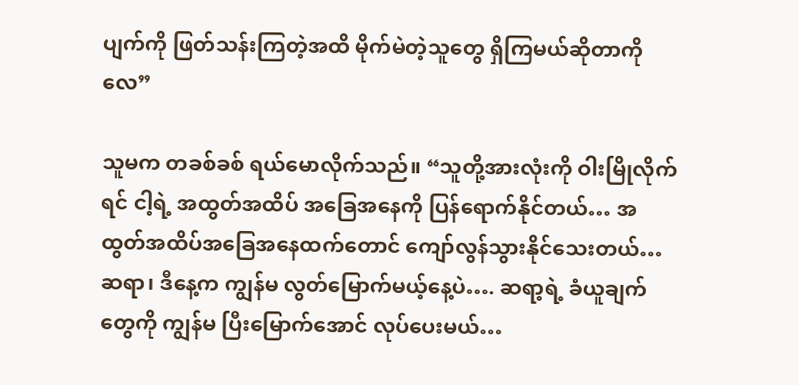ပျက်ကို ဖြတ်သန်းကြတဲ့အထိ မိုက်မဲတဲ့သူတွေ ရှိကြမယ်ဆိုတာကိုလေ”

သူမက တခစ်ခစ် ရယ်မောလိုက်သည်။ “သူတို့အားလုံးကို ဝါးမြိုလိုက်ရင် ငါ့ရဲ့ အထွတ်အထိပ် အခြေအနေကို ပြန်ရောက်နိုင်တယ်… အထွတ်အထိပ်အခြေအနေထက်တောင် ကျော်လွန်သွားနိုင်သေးတယ်… ဆရာ၊ ဒီနေ့က ကျွန်မ လွတ်မြောက်မယ့်နေ့ပဲ…. ဆရာ့ရဲ့ ခံယူချက်တွေကို ကျွန်မ ပြီးမြောက်အောင် လုပ်ပေးမယ်…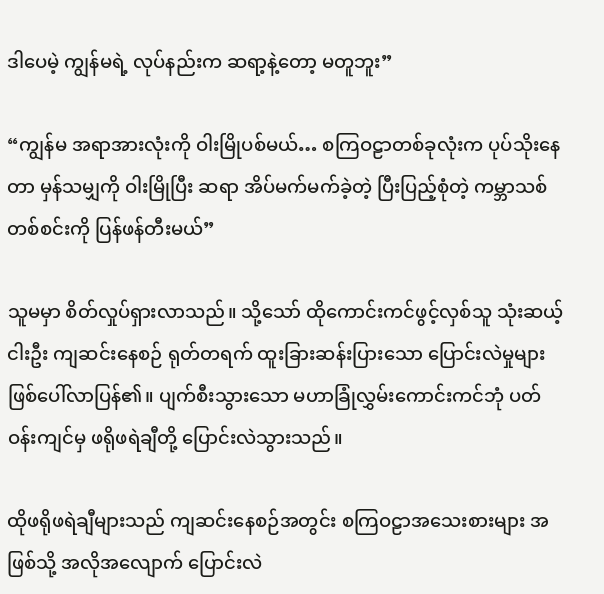ဒါပေမဲ့ ကျွန်မရဲ့ လုပ်နည်းက ဆရာ့နဲ့တော့ မတူဘူး”

“ကျွန်မ အရာအားလုံးကို ဝါးမြိုပစ်မယ်… စကြဝဠာတစ်ခုလုံးက ပုပ်သိုးနေတာ မှန်သမျှကို ဝါးမြိုပြီး ဆရာ အိပ်မက်မက်ခဲ့တဲ့ ပြီးပြည့်စုံတဲ့ ကမ္ဘာသစ်တစ်စင်းကို ပြန်ဖန်တီးမယ်”

သူမမှာ စိတ်လှုပ်ရှားလာသည်။ သို့သော် ထိုကောင်းကင်ဖွင့်လှစ်သူ သုံးဆယ့်ငါးဦး ကျဆင်းနေစဉ် ရုတ်တရက် ထူးခြားဆန်းပြားသော ပြောင်းလဲမှုများ ဖြစ်ပေါ်လာပြန်၏။ ပျက်စီးသွားသော မဟာခြုံလွှမ်းကောင်းကင်ဘုံ ပတ်ဝန်းကျင်မှ ဖရိုဖရဲချီတို့ ပြောင်းလဲသွားသည်။

ထိုဖရိုဖရဲချီများသည် ကျဆင်းနေစဉ်အတွင်း စကြဝဠာအသေးစားများ အဖြစ်သို့ အလိုအလျောက် ပြောင်းလဲ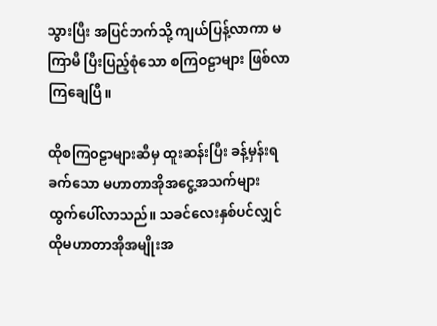သွားပြီး အပြင်ဘက်သို့ ကျယ်ပြန့်လာကာ မကြာမီ ပြီးပြည့်စုံသော စကြဝဠာများ ဖြစ်လာကြချေပြီ။

ထိုစကြ၀ဠာများဆီမှ ထူးဆန်းပြီး ခန့်မှန်းရခက်သော မဟာတာအိုအငွေ့အသက်များ ထွက်ပေါ်လာသည်။ သခင်လေးနှစ်ပင်လျှင် ထိုမဟာတာအိုအမျိုးအ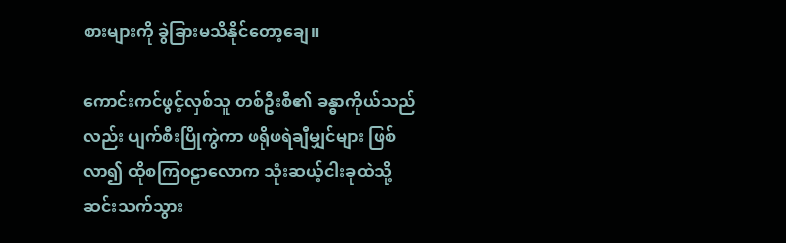စားများကို ခွဲခြားမသိနိုင်တော့ချေ။

ကောင်းကင်ဖွင့်လှစ်သူ တစ်ဦးစီ၏ ခန္ဓာကိုယ်သည်လည်း ပျက်စီးပြိုကွဲကာ ဖရိုဖရဲချီမျှင်များ ဖြစ်လာ၍ ထိုစကြ၀ဠာလောက သုံးဆယ့်ငါးခုထဲသို့ ဆင်းသက်သွား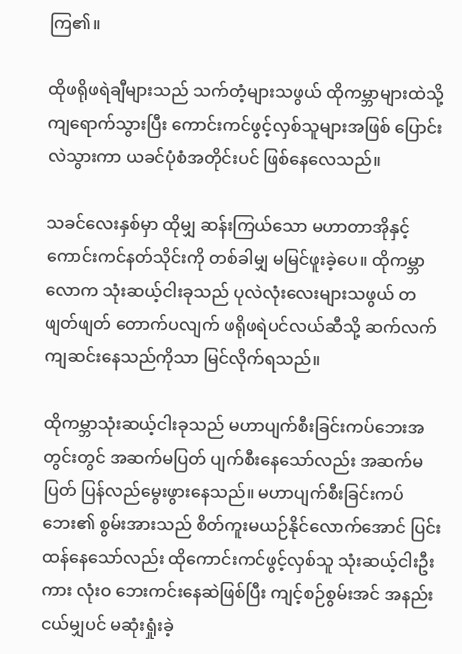ကြ၏။

ထိုဖရိုဖရဲချီများသည် သက်တံ့များသဖွယ် ထိုကမ္ဘာများထဲသို့ ကျရောက်သွားပြီး ကောင်းကင်ဖွင့်လှစ်သူများအဖြစ် ပြောင်းလဲသွားကာ ယခင်ပုံစံအတိုင်းပင် ဖြစ်နေလေသည်။

သခင်လေးနှစ်မှာ ထိုမျှ ဆန်းကြယ်သော မဟာတာအိုနှင့် ကောင်းကင်နတ်သိုင်းကို တစ်ခါမျှ မမြင်ဖူးခဲ့ပေ။ ထိုကမ္ဘာလောက သုံးဆယ့်ငါးခုသည် ပုလဲလုံးလေးများသဖွယ် တဖျတ်ဖျတ် တောက်ပလျက် ဖရိုဖရဲပင်လယ်ဆီသို့ ဆက်လက်ကျဆင်းနေသည်ကိုသာ မြင်လိုက်ရသည်။

ထိုကမ္ဘာသုံးဆယ့်ငါးခုသည် မဟာပျက်စီးခြင်းကပ်ဘေးအတွင်းတွင် အဆက်မပြတ် ပျက်စီးနေသော်လည်း အဆက်မပြတ် ပြန်လည်မွေးဖွားနေသည်။ မဟာပျက်စီးခြင်းကပ်ဘေး၏ စွမ်းအားသည် စိတ်ကူးမယဉ်နိုင်လောက်အောင် ပြင်းထန်နေသော်လည်း ထိုကောင်းကင်ဖွင့်လှစ်သူ သုံးဆယ့်ငါးဦးကား လုံးဝ ဘေးကင်းနေဆဲဖြစ်ပြီး ကျင့်စဉ်စွမ်းအင် အနည်းငယ်မျှပင် မဆုံးရှုံးခဲ့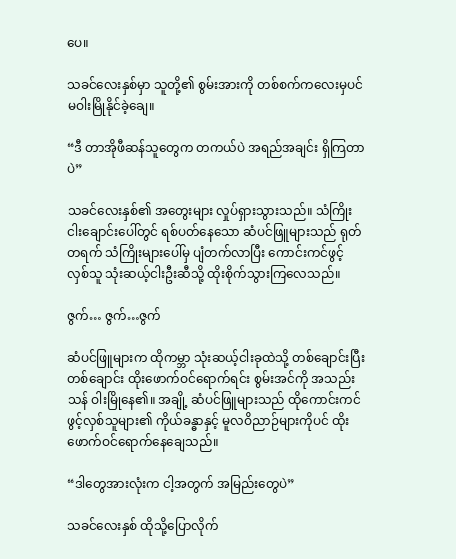ပေ။

သခင်လေးနှစ်မှာ သူတို့၏ စွမ်းအားကို တစ်စက်ကလေးမှပင် မဝါးမြိုနိုင်ခဲ့ချေ။

“ဒီ တာအိုဖီဆန်သူတွေက တကယ်ပဲ အရည်အချင်း ရှိကြတာပဲ”

သခင်လေးနှစ်၏ အတွေးများ လှုပ်ရှားသွားသည်။ သံကြိုးငါးချောင်းပေါ်တွင် ရစ်ပတ်နေသော ဆံပင်ဖြူများသည် ရုတ်တရက် သံကြိုးများပေါ်မှ ပျံတက်လာပြီး ကောင်းကင်ဖွင့်လှစ်သူ သုံးဆယ့်ငါးဦးဆီသို့ ထိုးစိုက်သွားကြလေသည်။

ဇွက်… ဇွက်…ဇွက်

ဆံပင်ဖြူများက ထိုကမ္ဘာ သုံးဆယ့်ငါးခုထဲသို့ တစ်‌ချောင်းပြီးတစ်ချောင်း ထိုးဖောက်ဝင်ရောက်ရင်း စွမ်းအင်ကို အသည်းသန် ဝါးမြိုနေ၏။ အချို့ ဆံပင်ဖြူများသည် ထိုကောင်းကင်ဖွင့်လှစ်သူများ၏ ကိုယ်ခန္ဓာနှင့် မူလဝိညာဉ်များကိုပင် ထိုးဖောက်ဝင်ရောက်နေချေသည်။

“ဒါတွေအားလုံးက ငါ့အတွက် အမြည်းတွေပဲ”

သခင်လေးနှစ် ထိုသို့ပြောလိုက်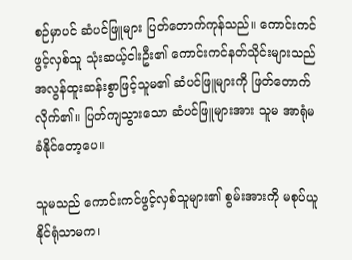စဉ်မှာပင် ဆံပင်ဖြူများ ပြတ်တောက်ကုန်သည်။ ကောင်းကင်ဖွင့်လှစ်သူ သုံးဆယ့်ငါးဦး၏ ကောင်းကင်နတ်သိုင်းများသည် အလွန်ထူးဆန်းစွာဖြင့်သူမ၏ ဆံပင်ဖြူများကို ဖြတ်တောက်လိုက်၏။ ပြတ်ကျသွားသော ဆံပင်ဖြူများအား သူမ အာရုံမခံနိုင်‌တော့ပေ။

သူမသည် ကောင်းကင်ဖွင့်လှစ်သူများ၏ စွမ်းအားကို မစုပ်ယူနိုင်ရုံသာမက၊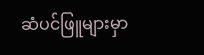ဆံပင်ဖြူများမှာ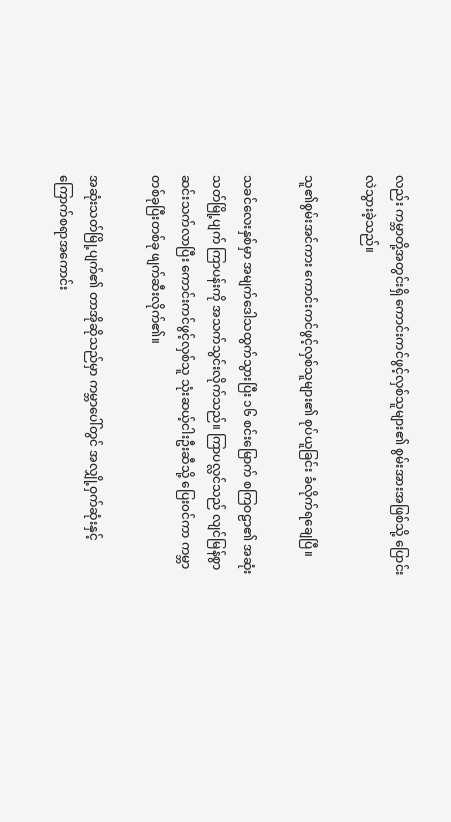လည်း ကမ္ဘာတို့အတွင်းရှိ ကောင်းကင်ဖွင့်လှစ်သူများ၏ စွမ်းအားအဖြစ်သို့ ပြောင်းလဲသွားခဲ့သည်။

သူ၏စွမ်းအင်ကား ကောင်းကင်ဖွင့်လှစ်သူများ၏ စုပ်ယူခြင်း ခံလိုက်ရချေပြီ။

သခင်လေးနှစ်မှာ အမျက်ဒေါသထွက်သွားပြီး ၁၆ စင်းမြောက် စကြဝဠာ၏ အဆုံးသတ်မြို့ပျက် ကြာပန်းကို အသက်သွင်းလိုက်သည်။ ကြာပလ္လင်သည် လျင်မြန်စွာ ဆင်းသက်လာပြီး ကောင်းကင်ဖွင့်လှစ်သူ သုံးဆယ့်ငါးဦးဆီသို့ ပြေး၀င်ကာ ကမ္ဘာတစ်ခုပြီးတစ်ခု ဖျက်ဆီးလိုက်၏။

အဆုံးသတ်မြို့ပျက်၏ တာအိုဆိုသည်မှာ ကမ္ဘာပေါ်တွင် အလျှို့ဝှက်ဆုံးနှင့် ကြောက်စရာအကောင်း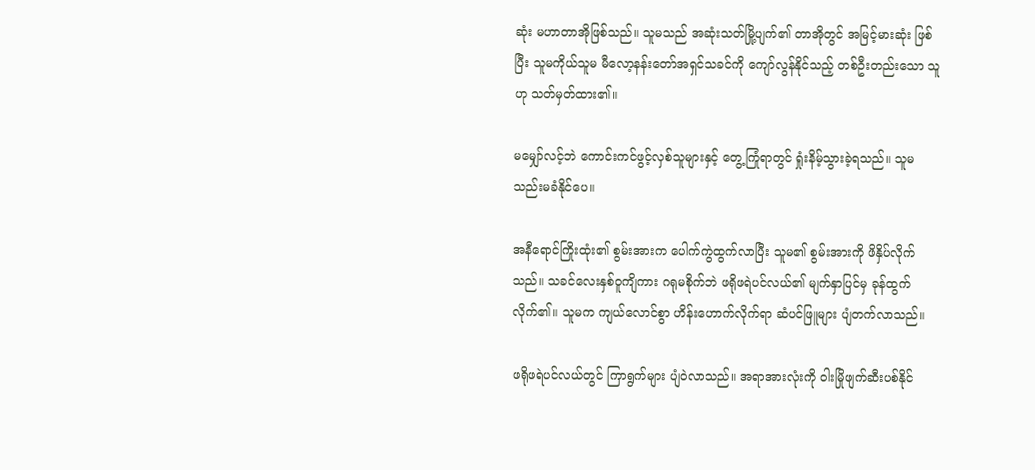ဆုံး မဟာတာအိုဖြစ်သည်။ သူမသည် အဆုံးသတ်မြို့ပျက်၏ တာအိုတွင် အမြင့်မားဆုံး ဖြစ်ပြီး သူမကိုယ်သူမ မီလော့နန်းတော်အရှင်သခင်ကို ကျော်လွန်နိုင်သည့် တစ်ဦးတည်းသော သူဟု သတ်မှတ်ထား၏။

မမျှော်လင့်ဘဲ ကောင်းကင်ဖွင့်လှစ်သူများနှင့် တွေ့ကြုံရာတွင် ရှုံးနိမ့်သွားခဲ့ရသည်။ သူမ သည်းမခံနိုင်ပေ။

အနီရောင်ကြိုးထုံး၏ စွမ်းအားက ပေါက်ကွဲထွက်လာပြီး သူမ၏ စွမ်းအားကို ဖိနှိပ်လိုက်သည်။ သခင်လေးနှစ်ဝူကျိကား ဂရုမစိုက်ဘဲ ဖရိုဖရဲပင်လယ်၏ မျက်နှာပြင်မှ ခုန်ထွက်လိုက်၏။ သူမက ကျယ်လောင်စွာ ဟိန်းဟောက်လိုက်ရာ ဆံပင်ဖြူများ ပျံတက်လာသည်။

ဖရိုဖရဲပင်လယ်တွင် ကြာရွက်များ ပျံဝဲလာသည်။ အရာအားလုံးကို ဝါးမြိုဖျက်ဆီးပစ်နိုင်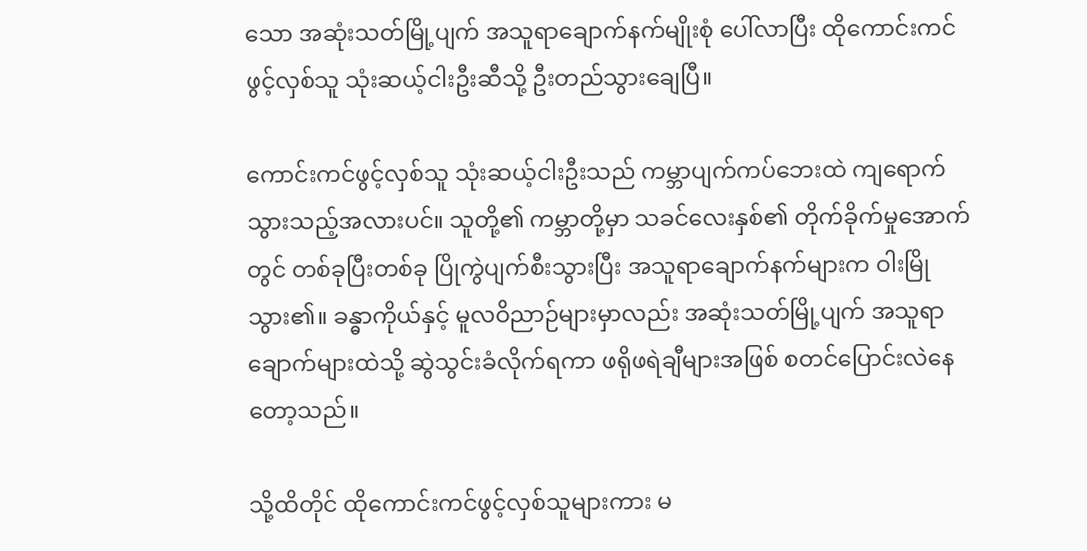သော အဆုံးသတ်မြို့ပျက် အသူရာချောက်နက်မျိုးစုံ ပေါ်လာပြီး ထိုကောင်းကင်ဖွင့်လှစ်သူ သုံးဆယ့်ငါးဦးဆီသို့ ဦးတည်သွားချေပြီ။

ကောင်းကင်ဖွင့်လှစ်သူ သုံးဆယ့်ငါးဦးသည် ကမ္ဘာပျက်ကပ်ဘေးထဲ ကျရောက်သွားသည့်အလားပင်။ သူတို့၏ ကမ္ဘာတို့မှာ သခင်လေးနှစ်၏ တိုက်ခိုက်မှုအောက်တွင် တစ်ခုပြီးတစ်ခု ပြိုကွဲပျက်စီးသွားပြီး အသူရာချောက်နက်များက ဝါးမြိုသွား၏။ ခန္ဓာကိုယ်နှင့် မူလဝိညာဉ်များမှာလည်း အဆုံးသတ်မြို့ပျက် အသူရာချောက်များထဲသို့ ဆွဲသွင်းခံလိုက်ရကာ ဖရိုဖရဲချီများအဖြစ် စတင်ပြောင်းလဲနေတော့သည်။

သို့ထိတိုင် ထိုကောင်းကင်ဖွင့်လှစ်သူများကား မ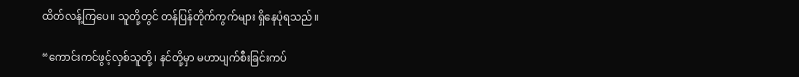ထိတ်လန့်ကြပေ။ သူတို့တွင် တန်ပြန်တိုက်ကွက်များ ရှိနေပုံရသည်။

“ကောင်းကင်ဖွင့်လှစ်သူတို့၊ နင်တို့မှာ မဟာပျက်စီးခြင်းကပ်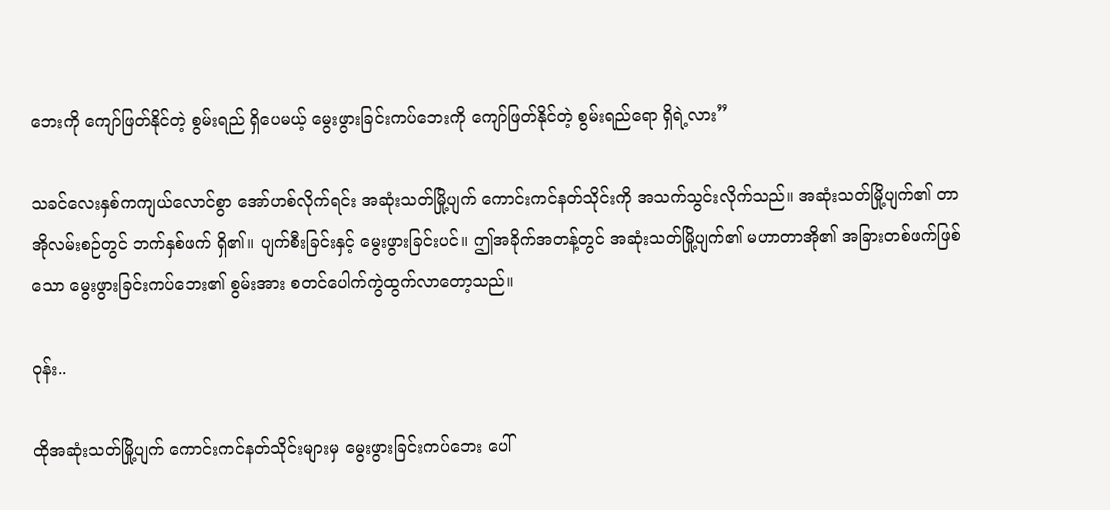ဘေးကို ကျော်ဖြတ်နိုင်တဲ့ စွမ်းရည် ရှိပေမယ့် မွေးဖွားခြင်းကပ်ဘေးကို ကျော်ဖြတ်နိုင်တဲ့ စွမ်းရည်ရော ရှိရဲ့လား”

သခင်လေးနှစ်ကကျယ်လောင်စွာ အော်ဟစ်လိုက်ရင်း အဆုံးသတ်မြို့ပျက် ကောင်းကင်နတ်သိုင်းကို အသက်သွင်းလိုက်သည်။ အဆုံးသတ်မြို့ပျက်၏ တာအိုလမ်းစဉ်တွင် ဘက်နှစ်ဖက် ရှိ၏။ ပျက်စီးခြင်းနှင့် မွေးဖွားခြင်းပင်။ ဤအခိုက်အတန့်တွင် အဆုံးသတ်မြို့ပျက်၏ မဟာတာအို၏ အခြားတစ်ဖက်ဖြစ်သော မွေးဖွားခြင်းကပ်ဘေး၏ စွမ်းအား စတင်ပေါက်ကွဲထွက်လာတော့သည်။

ဝုန်း..

ထိုအဆုံးသတ်မြို့ပျက် ကောင်းကင်နတ်သိုင်းများမှ မွေးဖွားခြင်းကပ်ဘေး ပေါ်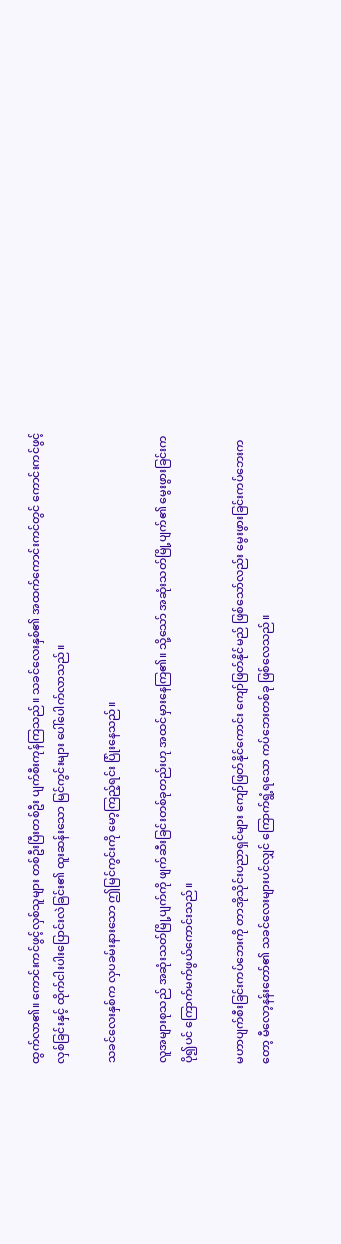ထွက်လာ၏။ ကောင်းကင်ဖွင့်လှစ်သူများ တစ်ဦးပြီးတစ်ဦး ပျက်စီးကုန်ကြသည်။ သခင်လေးနှစ်၏ အထက်ကောင်းကင်တွင် ကောင်းကင်ဖွင့်လှစ်ခြင်းနှင့် ထိုက်ငါးပါးပြောင်းလဲခြင်း၏ ထူးဆန်းသော မြင်ကွင်းများ ပေါ်ပေါက်လာသည်။

သခင်လေးနှစ်က လှပခမ်းနားသော ဤမြင်ကွင်းကို မော့ကြည့်ရင်း ပြုံးနေသည်။

လူအများစုသည် အဆုံးသတ်မြို့ပျက်ကို ဖျက်ဆီးခြင်းတစ်ခုတည်းဟု အထင်မှားနေကြ၏။ သို့သော် အဆုံးသတ်မြို့ပျက်၏ မွေးဖွားခြင်းက ပို၍ပင် ကြောက်မက်ဖွယ်ကောင်းသည်။

မဟာပျက်စီးခြင်းကပ်ဘေးကို တာအိုသိုင်းပညာရှင်များ ကျော်ဖြတ်နိုင်ကောင်း ကျော်ဖြတ်နိုင်မည် ဖြစ်သော်လည်း မွေးဖွားခြင်းကပ်ဘေးကတော့ မီလော့နန်းတော်၏ သခင်လေးများပင်လျှင် ကြောက်ရွံ့ရသော ကပ်ဘေးတစ်ခု ဖြစ်လေသည်။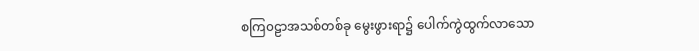စကြ၀ဠာအသစ်တစ်ခု မွေးဖွားရာ၌ ပေါက်ကွဲထွက်လာသော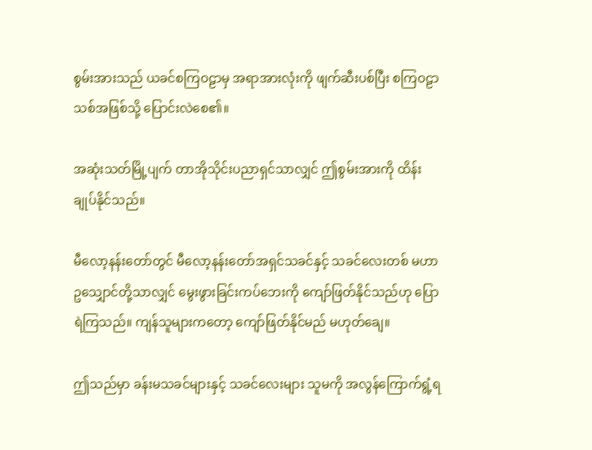စွမ်းအားသည် ယခင်စကြဝဠာမှ အရာအားလုံးကို ဖျက်ဆီးပစ်ပြီး စကြဝဠာသစ်အဖြစ်သို့ ပြောင်းလဲ‌စေ၏။

အဆုံးသတ်မြို့ပျက် တာအိုသိုင်းပညာရှင်သာလျှင် ဤစွမ်းအားကို ထိန်းချုပ်နိုင်သည်။

မီလော့နန်းတော်တွင် မီလော့နန်းတော်အရှင်သခင်နှင့် သခင်လေးတစ် မဟာဥသျှောင်တို့သာလျှင် မွေးဖွားခြင်းကပ်ဘေးကို ကျော်ဖြတ်နိုင်သည်ဟု ပြောရဲကြသည်။ ကျန်သူများကတော့ ကျော်ဖြတ်နိုင်မည် မဟုတ်ချေ။

ဤသည်မှာ ခန်းမသခင်များနှင့် သခင်လေးများ သူမကို အလွန်ကြောက်ရွံ့ရ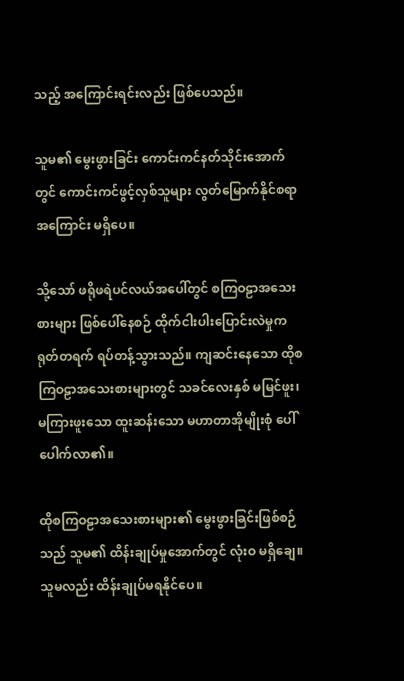သည့် အကြောင်းရင်းလည်း ဖြစ်ပေသည်။

သူမ၏ မွေးဖွားခြင်း ကောင်းကင်နတ်သိုင်းအောက်တွင် ကောင်းကင်ဖွင့်လှစ်သူများ လွတ်မြောက်နိုင်စရာ အကြောင်း မရှိပေ။

သို့သော် ဖရိုဖရဲပင်လယ်အပေါ်တွင် စကြဝဠာအသေးစားများ ဖြစ်ပေါ်နေစဉ် ထိုက်ငါးပါးပြောင်းလဲမှုက ရုတ်တရက် ရပ်တန့်သွားသည်။ ကျဆင်းနေသော ထိုစကြဝဠာအသေးစားများတွင် သခင်လေးနှစ် မမြင်ဖူး၊ မကြားဖူးသော ထူးဆန်းသော မဟာတာအိုမျိုးစုံ ပေါ်ပေါက်လာ၏။

ထိုစကြဝဠာအသေးစားများ၏ မွေးဖွားခြင်းဖြစ်စဉ်သည် သူမ၏ ထိန်းချုပ်မှုအောက်တွင် လုံးဝ မရှိချေ။ သူမလည်း ထိန်းချုပ်မရနိုင်ပေ။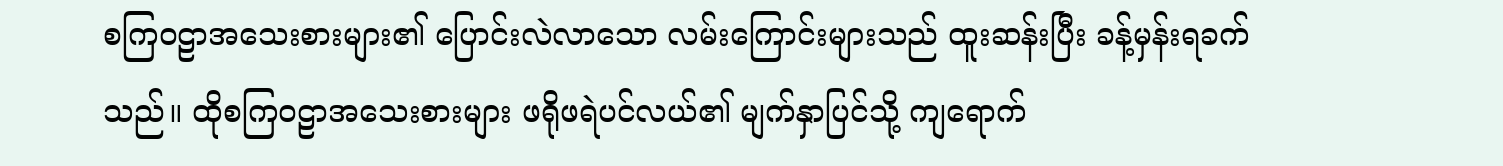စကြဝဠာအသေးစားများ၏ ပြောင်းလဲလာသော လမ်းကြောင်းများသည် ထူးဆန်းပြီး ခန့်မှန်းရခက်သည်။ ထိုစကြဝဠာအသေးစားများ ဖရိုဖရဲပင်လယ်၏ မျက်နှာပြင်သို့ ကျရောက်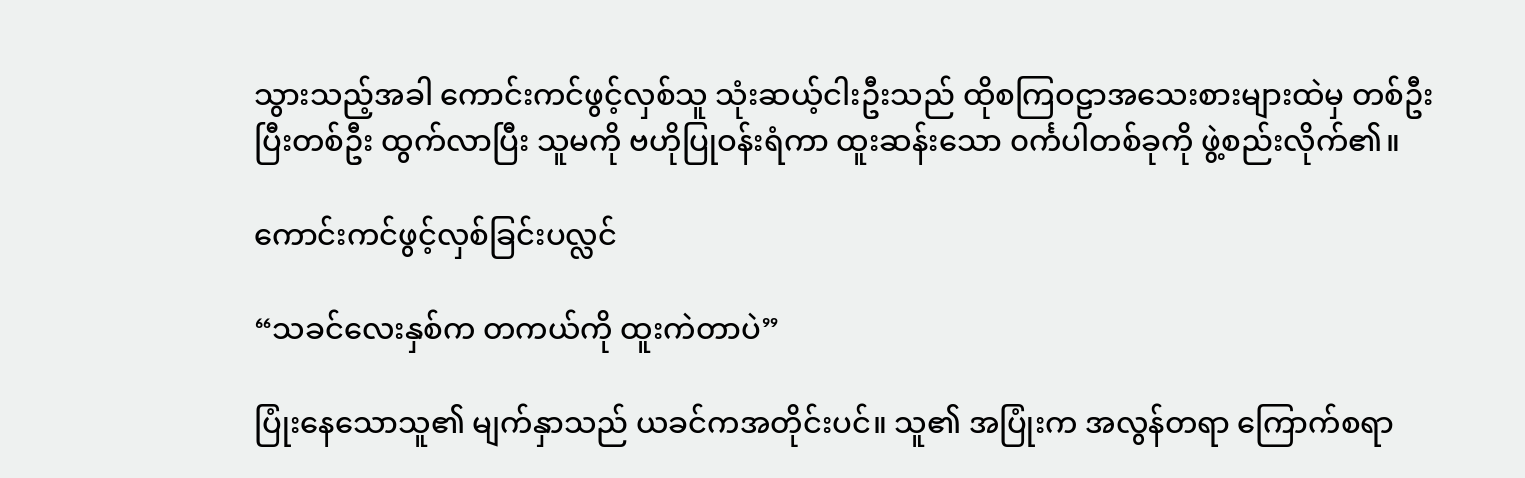သွားသည့်အခါ ကောင်းကင်ဖွင့်လှစ်သူ သုံးဆယ့်ငါးဦးသည် ထိုစကြဝဠာအသေးစားများထဲမှ တစ်ဦးပြီးတစ်ဦး ထွက်လာပြီး သူမကို ဗဟိုပြုဝန်းရံကာ ထူးဆန်းသော ၀င်္ကပါတစ်ခုကို ဖွဲ့စည်းလိုက်၏။

ကောင်းကင်ဖွင့်လှစ်ခြင်းပလ္လင်

“သခင်လေးနှစ်က တကယ်ကို ထူးကဲတာပဲ”

ပြုံးနေသောသူ၏ မျက်နှာသည် ယခင်ကအတိုင်းပင်။ သူ၏ အပြုံးက အလွန်တရာ ကြောက်စရာ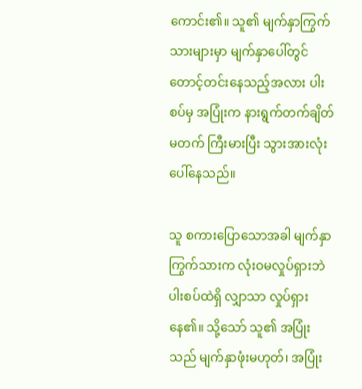ကောင်း၏။ သူ၏ မျက်နှာကြွက်သားများမှာ မျက်နှာပေါ်တွင် တောင့်တင်းနေသည့်အလား ပါးစပ်မှ အပြုံးက နားရွက်တက်ချိတ်မတက် ကြီးမားပြီး သွားအားလုံး ပေါ်နေသည်။

သူ စကားပြောသောအခါ မျက်နှာကြွက်သားက လုံးဝမလှုပ်ရှားဘဲ ပါးစပ်ထဲရှိ လျှာသာ လှုပ်ရှားနေ၏။ သို့သော် သူ၏ အပြုံးသည် မျက်နှာဖုံးမဟုတ်၊ အပြုံး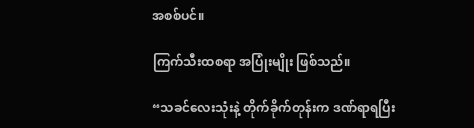အစစ်ပင်။

ကြက်သီးထစရာ အပြုံးမျိုး ဖြစ်သည်။

“သခင်လေးသုံးနဲ့ တိုက်ခိုက်တုန်းက ဒဏ်ရာရပြီး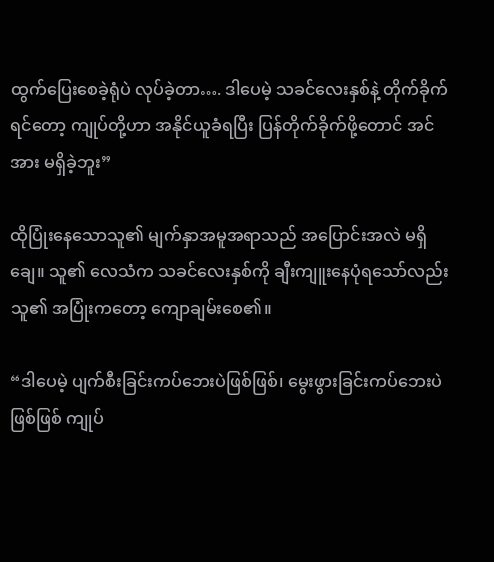ထွက်ပြေးစေခဲ့ရုံပဲ လုပ်ခဲ့တာ…. ဒါပေမဲ့ သခင်လေးနှစ်နဲ့ တိုက်ခိုက်ရင်တော့ ကျုပ်တို့ဟာ အနိုင်ယူခံရပြီး ပြန်တိုက်ခိုက်ဖို့တောင် အင်အား မရှိခဲ့ဘူး”

ထိုပြုံးနေသောသူ၏ မျက်နှာအမူအရာသည် အပြောင်းအလဲ မရှိချေ။ သူ၏ လေသံက သခင်လေးနှစ်ကို ချီးကျူးနေပုံရသော်လည်း သူ၏ အပြုံးကတော့ ‌ကျောချမ်းစေ၏။

“ဒါပေမဲ့ ပျက်စီးခြင်းကပ်ဘေးပဲဖြစ်ဖြစ်၊ မွေးဖွားခြင်းကပ်ဘေးပဲဖြစ်ဖြစ် ကျုပ်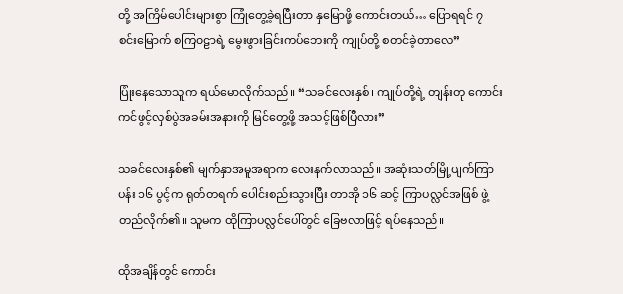တို့ အကြိမ်ပေါင်းများစွာ ကြုံတွေ့ခဲ့ရပြီးတာ နှမြောဖို့ ကောင်းတယ်… ပြောရရင် ၇ စင်းမြောက် စကြ၀ဠာရဲ့ မွေးဖွားခြင်းကပ်ဘေးကို ကျုပ်တို့ စတင်ခဲ့တာလေ”

ပြုံးနေသောသူက ရယ်မောလိုက်သည်။ “သခင်လေးနှစ်၊ ကျုပ်တို့ရဲ့ တျန်းတု ကောင်းကင်ဖွင့်လှစ်ပွဲအခမ်းအနားကို မြင်တွေ့ဖို့ အသင့်ဖြစ်ပြီလား”

သခင်လေးနှစ်၏ မျက်နှာအမူအရာက လေးနက်လာသည်။ အဆုံးသတ်မြို့ပျက်ကြာပန်း ၁၆ ပွင့်က ရုတ်တရက် ပေါင်းစည်းသွားပြီး တာအို ၁၆ ဆင့် ကြာပလ္လင်အဖြစ် ဖွဲ့တည်လိုက်၏။ သူမက ထိုကြာပလ္လင်ပေါ်တွင် ခြေဗလာဖြင့် ရပ်နေသည်။

ထိုအချိန်တွင် ကောင်း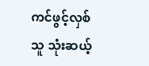ကင်ဖွင့်လှစ်သူ သုံးဆယ့်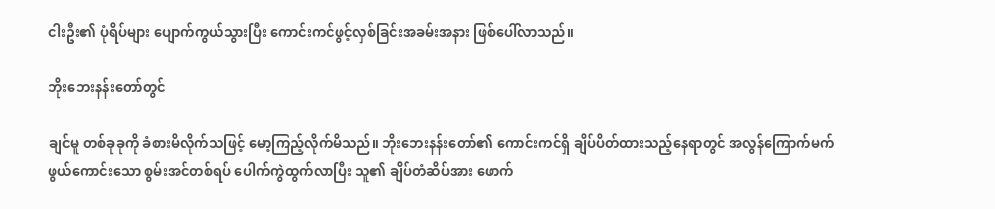ငါးဦး၏ ပုံရိပ်များ ပျောက်ကွယ်သွားပြီး ကောင်းကင်ဖွင့်လှစ်ခြင်းအခမ်းအနား ဖြစ်ပေါ်လာသည်။

ဘိုးဘေးနန်းတော်တွင်

ချင်မူ တစ်ခုခုကို ခံစားမိလိုက်သဖြင့် မော့ကြည့်လိုက်မိသည်။ ဘိုးဘေးနန်းတော်၏ ကောင်းကင်ရှိ ချိပ်ပိတ်ထားသည့်နေရာတွင် အလွန်ကြောက်မက်ဖွယ်ကောင်းသော စွမ်းအင်တစ်ရပ် ပေါက်ကွဲထွက်လာပြီး သူ၏ ချိပ်တံဆိပ်အား ဖောက်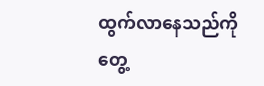ထွက်လာနေသည်ကို တွေ့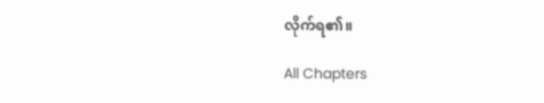လိုက်ရ၏။

All Chapters